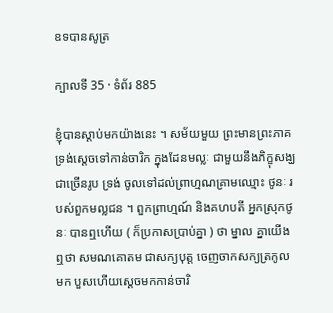ឧទបានសូត្រ

ក្បាលទី 35 · ទំព័រ 885

ខ្ញុំបានស្តាប់មកយ៉ាងនេះ ។ សម័យមួយ ព្រះមានព្រះភាគ ទ្រង់ស្តេចទៅកាន់ចារិក ក្នុងដែនមល្លៈ ជាមួយនឹងភិក្ខុសង្ឃជាច្រើនរូប ទ្រង់ ចូលទៅដល់ព្រាហ្មណគ្រាមឈ្មោះ ថូនៈ របស់ពួកមល្លជន ។ ពួកព្រាហ្មណ៍ និងគហបតី អ្នកស្រុកថូនៈ បានឮហើយ ( ក៏ប្រកាសប្រាប់គ្នា ) ថា ម្នាល គ្នាយើង ឮថា សមណគោតម ជាសក្យបុត្ត ចេញចាកសក្យត្រកូល មក បួសហើយស្តេចមកកាន់ចារិ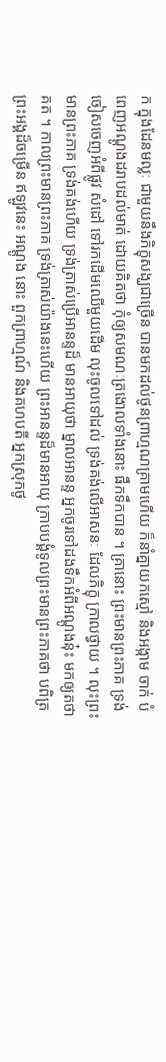ក ក្នុងដែនមល្លៈ ជាមួយនឹងភិក្ខុសង្ឃជាច្រើន បានមកដល់ថូនព្រាហ្មណគ្រាមហើយ ក៏នាំគ្នាយកស្មៅ និងអង្កាម ចាក់ បំពេញអណ្តូងដរាបដល់មាត់ ដោយគិតថា កុំឲ្យសមណៈត្រងោលទាំងនោះ ផឹកទឹកបាន ។ គ្រានោះ ព្រះមានព្រះភាគ ទ្រង់ចៀសចេញអំពីផ្លូវ សំដៅ ទៅរកដើមឈើមួយដើម លុះចូលទៅដល់ ទ្រង់គង់លើអាសនៈ ដែលភិក្ខុ ក្រាលថ្វាយ ។ លុះព្រះមានព្រះភាគ ទ្រង់គង់ហើយ ទ្រង់ត្រាស់ប្រើអានន្ទដ៏ មានអាយុថា ម្នាលអានន្ទ អ្នកចូរទៅដងទឹកអំពីអណ្តូងនុ៎ះ មកឲ្យតថាគត ។ កាលព្រះមានព្រះភាគ ទ្រង់ត្រាស់យ៉ាងនេះហើយ ព្រះអានន្ទដ៏មានអាយុ ក្រាបបង្គំទូលព្រះមានព្រះភាគថា បពិត្រព្រះអង្គដ៏ចម្រើន ឥឡូវនេះ អណ្តូង នោះ ពួកព្រាហ្មណ៍ និងគហបតី អ្នកស្រុកថូ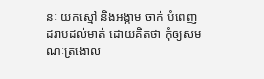នៈ យកស្មៅ និងអង្កាម ចាក់ បំពេញដរាបដល់មាត់ ដោយគិតថា កុំឲ្យសមណៈត្រងោល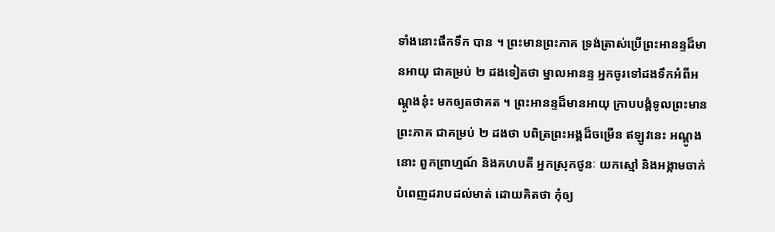ទាំងនោះផឹកទឹក បាន ។ ព្រះមានព្រះភាគ ទ្រង់ត្រាស់ប្រើព្រះអានន្ទដ៏មានអាយុ ជាគម្រប់ ២ ដងទៀតថា ម្នាលអានន្ទ អ្នកចូរទៅដងទឹកអំពីអណ្តូងនុ៎ះ មកឲ្យតថាគត ។ ព្រះអានន្ទដ៏មានអាយុ ក្រាបបង្គំទូលព្រះមានព្រះភាគ ជាគម្រប់ ២ ដងថា បពិត្រព្រះអង្គដ៏ចម្រើន ឥឡូវនេះ អណ្តូងនោះ ពួកព្រាហ្មណ៍ និងគហបតី អ្នកស្រុកថូនៈ យកស្មៅ និងអង្កាមចាក់បំពេញដរាបដល់មាត់ ដោយគិតថា កុំឲ្យ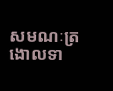សមណៈត្រងោលទា